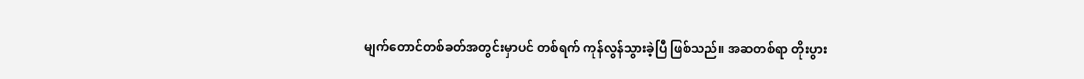မျက်တောင်တစ်ခတ်အတွင်းမှာပင် တစ်ရက် ကုန်လွန်သွားခဲ့ပြီ ဖြစ်သည်။ အဆတစ်ရာ တိုးပွား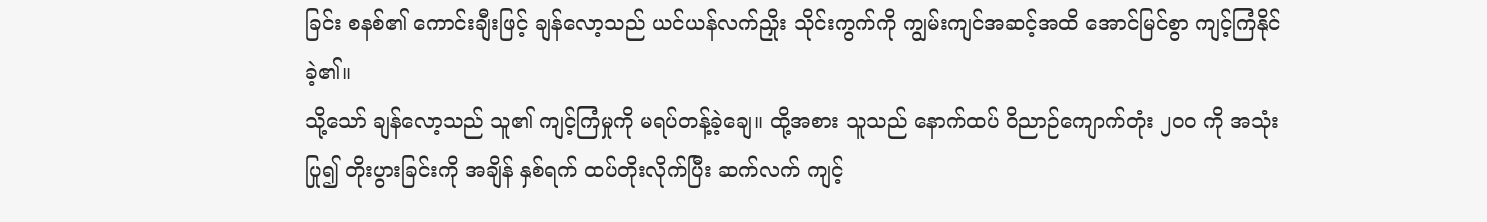ခြင်း စနစ်၏ ကောင်းချီးဖြင့် ချန်လော့သည် ယင်ယန်လက်ညှိုး သိုင်းကွက်ကို ကျွမ်းကျင်အဆင့်အထိ အောင်မြင်စွာ ကျင့်ကြံနိုင်ခဲ့၏။
သို့သော် ချန်လော့သည် သူ၏ ကျင့်ကြံမှုကို မရပ်တန့်ခဲ့ချေ။ ထို့အစား သူသည် နောက်ထပ် ဝိညာဉ်ကျောက်တုံး ၂၀၀ ကို အသုံးပြု၍ တိုးပွားခြင်းကို အချိန် နှစ်ရက် ထပ်တိုးလိုက်ပြီး ဆက်လက် ကျင့်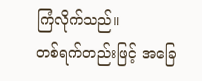ကြံလိုက်သည်။
တစ်ရက်တည်းဖြင့် အခြေ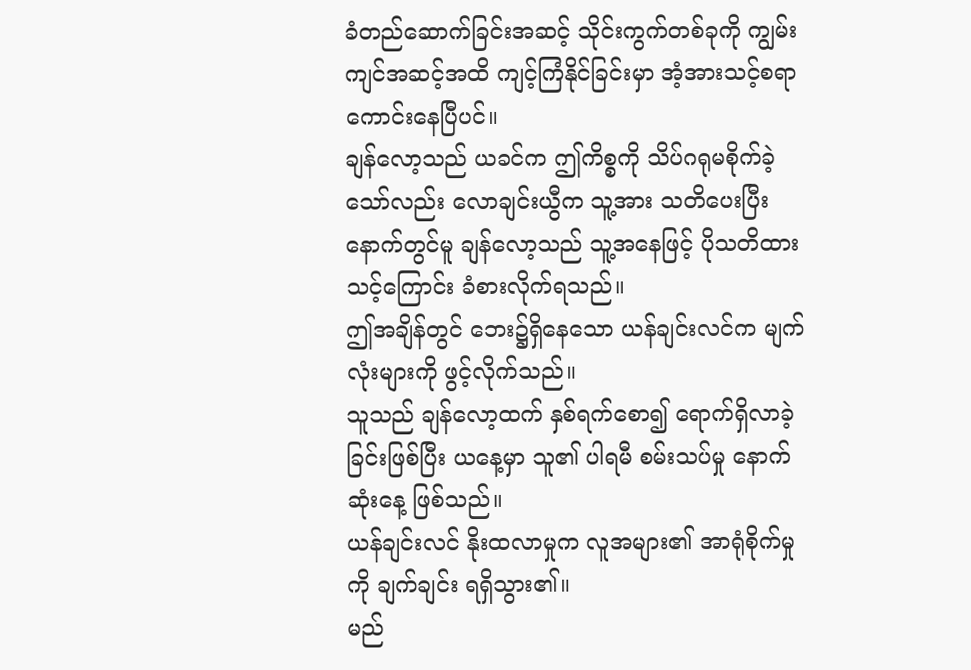ခံတည်ဆောက်ခြင်းအဆင့် သိုင်းကွက်တစ်ခုကို ကျွမ်းကျင်အဆင့်အထိ ကျင့်ကြံနိုင်ခြင်းမှာ အံ့အားသင့်စရာ ကောင်းနေပြီပင်။
ချန်လော့သည် ယခင်က ဤကိစ္စကို သိပ်ဂရုမစိုက်ခဲ့သော်လည်း လောချင်းယွီက သူ့အား သတိပေးပြီးနောက်တွင်မူ ချန်လော့သည် သူ့အနေဖြင့် ပိုသတိထားသင့်ကြောင်း ခံစားလိုက်ရသည်။
ဤအချိန်တွင် ဘေး၌ရှိနေသော ယန်ချင်းလင်က မျက်လုံးများကို ဖွင့်လိုက်သည်။
သူသည် ချန်လော့ထက် နှစ်ရက်စော၍ ရောက်ရှိလာခဲ့ခြင်းဖြစ်ပြီး ယနေ့မှာ သူ၏ ပါရမီ စမ်းသပ်မှု နောက်ဆုံးနေ့ ဖြစ်သည်။
ယန်ချင်းလင် နိုးထလာမှုက လူအများ၏ အာရုံစိုက်မှုကို ချက်ချင်း ရရှိသွား၏။
မည်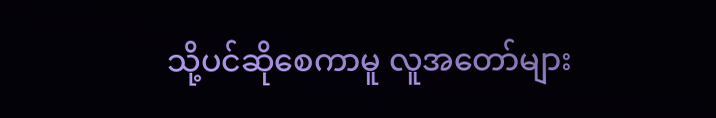သို့ပင်ဆိုစေကာမူ လူအတော်များ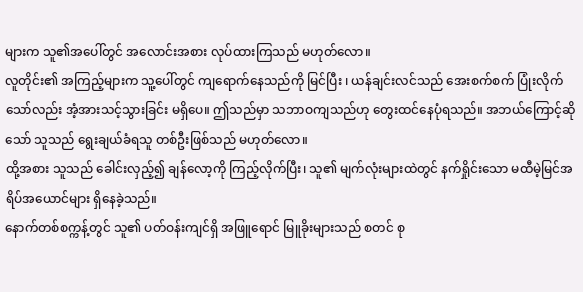များက သူ၏အပေါ်တွင် အလောင်းအစား လုပ်ထားကြသည် မဟုတ်လော။
လူတိုင်း၏ အကြည့်များက သူ့ပေါ်တွင် ကျရောက်နေသည်ကို မြင်ပြီး ၊ ယန်ချင်းလင်သည် အေးစက်စက် ပြုံးလိုက်သော်လည်း အံ့အားသင့်သွားခြင်း မရှိပေ။ ဤသည်မှာ သဘာဝကျသည်ဟု တွေးထင်နေပုံရသည်။ အဘယ်ကြောင့်ဆိုသော် သူသည် ရွေးချယ်ခံရသူ တစ်ဦးဖြစ်သည် မဟုတ်လော။
ထို့အစား သူသည် ခေါင်းလှည့်၍ ချန်လော့ကို ကြည့်လိုက်ပြီး၊ သူ၏ မျက်လုံးများထဲတွင် နက်ရှိုင်းသော မထီမဲ့မြင်အရိပ်အယောင်များ ရှိနေခဲ့သည်။
နောက်တစ်စက္ကန့်တွင် သူ၏ ပတ်ဝန်းကျင်ရှိ အဖြူရောင် မြူခိုးများသည် စတင် စု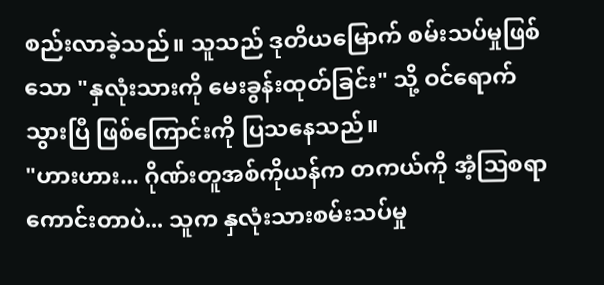စည်းလာခဲ့သည်။ သူသည် ဒုတိယမြောက် စမ်းသပ်မှုဖြစ်သော "နှလုံးသားကို မေးခွန်းထုတ်ခြင်း" သို့ ဝင်ရောက်သွားပြီ ဖြစ်ကြောင်းကို ပြသနေသည်။
"ဟားဟား... ဂိုဏ်းတူအစ်ကိုယန်က တကယ်ကို အံ့ဩစရာကောင်းတာပဲ... သူက နှလုံးသားစမ်းသပ်မှု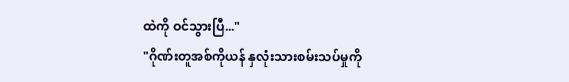ထဲကို ဝင်သွားပြီ..."
"ဂိုဏ်းတူအစ်ကိုယန် နှလုံးသားစမ်းသပ်မှုကို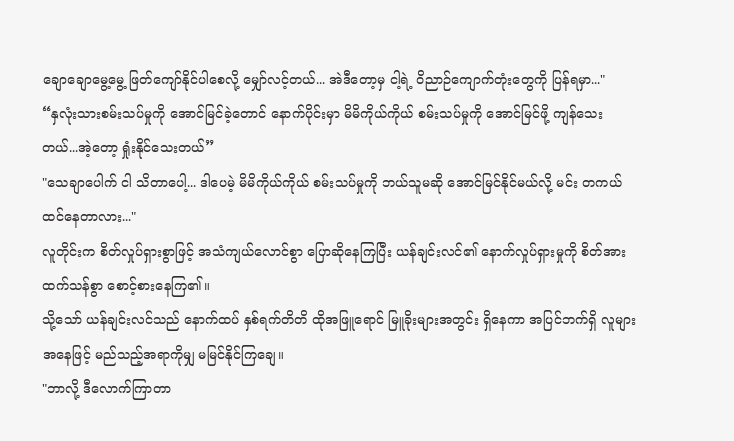ချောချောမွေ့မွေ့ ဖြတ်ကျော်နိုင်ပါစေလို့ မျှော်လင့်တယ်... အဲဒီတော့မှ ငါ့ရဲ့ ဝိညာဉ်ကျောက်တုံးတွေကို ပြန်ရမှာ..."
“နှလုံးသားစမ်းသပ်မှုကို အောင်မြင်ခဲ့တောင် နောက်ပိုင်းမှာ မိမိကိုယ်ကိုယ် စမ်းသပ်မှုကို အောင်မြင်ဖို့ ကျန်သေးတယ်...အဲ့တော့ ရှုံးနိုင်သေးတယ်”
"သေချာပေါက် ငါ သိတာပေါ့... ဒါပေမဲ့ မိမိကိုယ်ကိုယ် စမ်းသပ်မှုကို ဘယ်သူမဆို အောင်မြင်နိုင်မယ်လို့ မင်း တကယ် ထင်နေတာလား..."
လူတိုင်းက စိတ်လှုပ်ရှားစွာဖြင့် အသံကျယ်လောင်စွာ ပြောဆိုနေကြပြီး ယန်ချင်းလင်၏ နောက်လှုပ်ရှားမှုကို စိတ်အားထက်သန်စွာ စောင့်စားနေကြ၏။
သို့သော် ယန်ချင်းလင်သည် နောက်ထပ် နှစ်ရက်တိတိ ထိုအဖြူရောင် မြူခိုးများအတွင်း ရှိနေကာ အပြင်ဘက်ရှိ လူများအနေဖြင့် မည်သည့်အရာကိုမျှ မမြင်နိုင်ကြချေ။
"ဘာလို့ ဒီလောက်ကြာတာ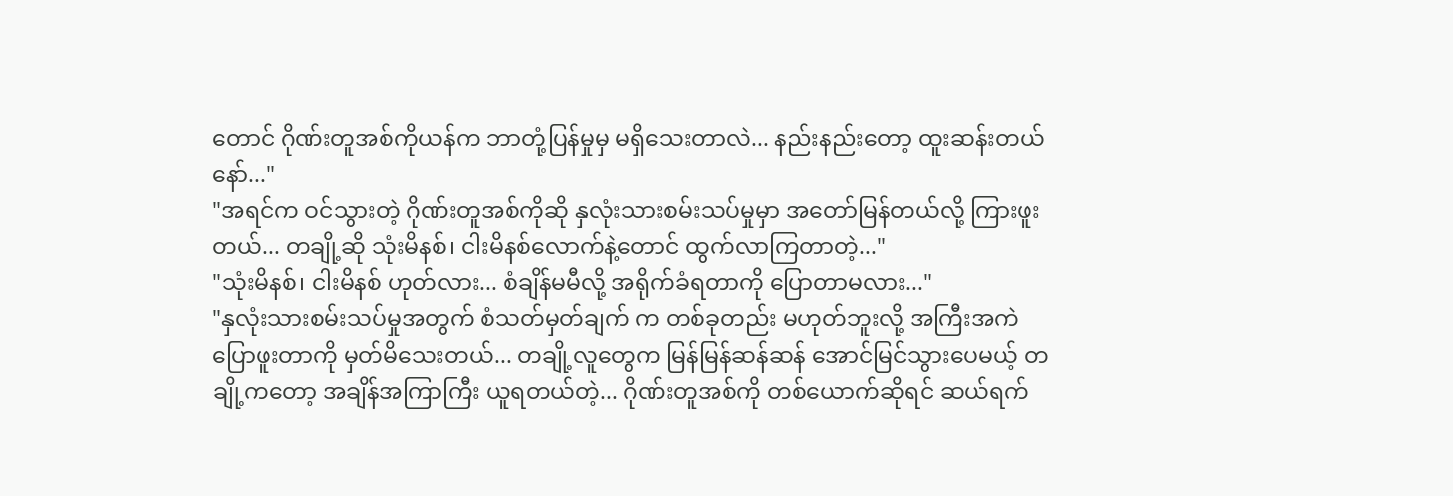တောင် ဂိုဏ်းတူအစ်ကိုယန်က ဘာတုံ့ပြန်မှုမှ မရှိသေးတာလဲ... နည်းနည်းတော့ ထူးဆန်းတယ်နော်..."
"အရင်က ဝင်သွားတဲ့ ဂိုဏ်းတူအစ်ကိုဆို နှလုံးသားစမ်းသပ်မှုမှာ အတော်မြန်တယ်လို့ ကြားဖူးတယ်... တချို့ဆို သုံးမိနစ်၊ ငါးမိနစ်လောက်နဲ့တောင် ထွက်လာကြတာတဲ့..."
"သုံးမိနစ်၊ ငါးမိနစ် ဟုတ်လား... စံချိန်မမီလို့ အရိုက်ခံရတာကို ပြောတာမလား..."
"နှလုံးသားစမ်းသပ်မှုအတွက် စံသတ်မှတ်ချက် က တစ်ခုတည်း မဟုတ်ဘူးလို့ အကြီးအကဲ ပြောဖူးတာကို မှတ်မိသေးတယ်... တချို့လူတွေက မြန်မြန်ဆန်ဆန် အောင်မြင်သွားပေမယ့် တချို့ကတော့ အချိန်အကြာကြီး ယူရတယ်တဲ့... ဂိုဏ်းတူအစ်ကို တစ်ယောက်ဆိုရင် ဆယ်ရက်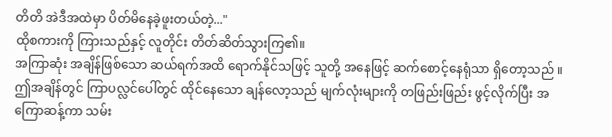တိတိ အဲဒီအထဲမှာ ပိတ်မိနေခဲ့ဖူးတယ်တဲ့..."
ထိုစကားကို ကြားသည်နှင့် လူတိုင်း တိတ်ဆိတ်သွားကြ၏။
အကြာဆုံး အချိန်ဖြစ်သော ဆယ်ရက်အထိ ရောက်နိုင်သဖြင့် သူတို့ အနေဖြင့် ဆက်စောင့်နေရုံသာ ရှိတော့သည် ။
ဤအချိန်တွင် ကြာပလ္လင်ပေါ်တွင် ထိုင်နေသော ချန်လော့သည် မျက်လုံးများကို တဖြည်းဖြည်း ဖွင့်လိုက်ပြီး အကြောဆန့်ကာ သမ်း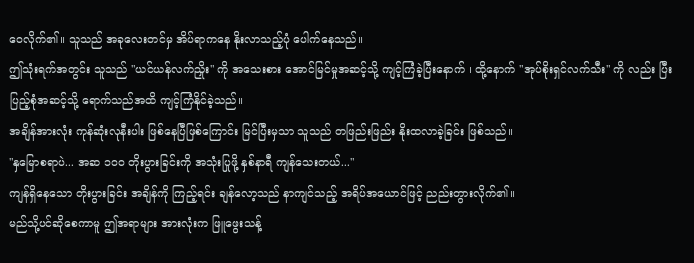ဝေလိုက်၏။ သူသည် အခုလေးတင်မှ အိပ်ရာကနေ နိုးလာသည့်ပုံ ပေါက်နေသည်။
ဤသုံးရက်အတွင်း သူသည် "ယင်ယန်လက်ညှိုး" ကို အသေးစား အောင်မြင်မှုအဆင့်သို့ ကျင့်ကြံခဲ့ပြီးနောက် ၊ ထို့နောက် "အုပ်စိုးရှင်လက်သီး" ကို လည်း ပြီးပြည့်စုံအဆင့်သို့ ရောက်သည်အထိ ကျင့်ကြံနိုင်ခဲ့သည်။
အချိန်အားလုံး ကုန်ဆုံးလုနီးပါး ဖြစ်နေပြီဖြစ်ကြောင်း မြင်ပြီးမှသာ သူသည် တဖြည်းဖြည်း နိုးထလာခဲ့ခြင်း ဖြစ်သည်။
"နှမြောစရာပဲ... အဆ ၁၀၀ တိုးပွားခြင်းကို အသုံးပြုဖို့ နှစ်နာရီ ကျန်သေးတယ်..."
ကျန်ရှိနေသော တိုးပွားခြင်း အချိန်ကို ကြည့်ရင်း ချန်လော့သည် နာကျင်သည့် အရိပ်အယောင်ဖြင့် ညည်းတွားလိုက်၏။
မည်သို့ပင်ဆိုစေကာမူ ဤအရာများ အားလုံးက ဖြူဖွေးသန့်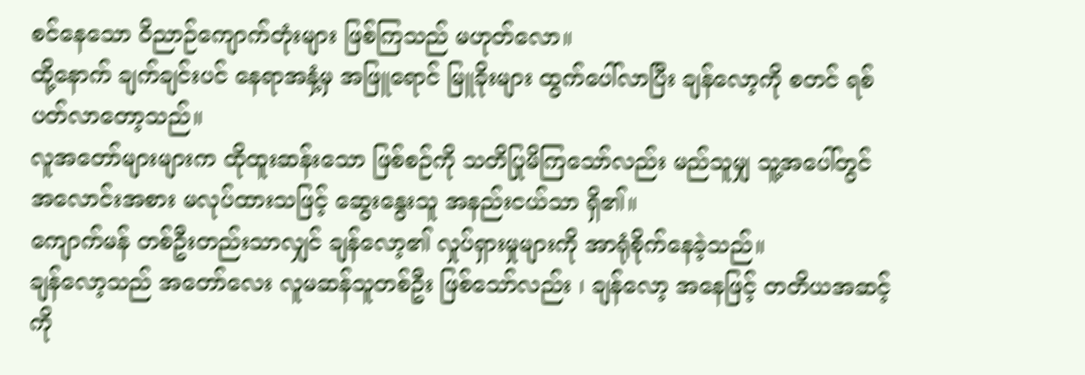စင်နေသော ဝိညာဉ်ကျောက်တုံးများ ဖြစ်ကြသည် မဟုတ်လော။
ထို့နောက် ချက်ချင်းပင် နေရာအနှံ့မှ အဖြူရောင် မြူခိုးများ ထွက်ပေါ်လာပြီး ချန်လော့ကို စတင် ရစ်ပတ်လာတော့သည်။
လူအတော်များများက ထိုထူးဆန်းသော ဖြစ်စဉ်ကို သတိပြုမိကြသော်လည်း မည်သူမျှ သူ့အပေါ်တွင် အလောင်းအစား မလုပ်ထားသဖြင့် ဆွေးနွေးသူ အနည်းငယ်သာ ရှိ၏။
ကျောက်မန် တစ်ဦးတည်းသာလျှင် ချန်လော့၏ လှုပ်ရှားမှုများကို အာရုံစိုက်နေခဲ့သည်။
ချန်လော့သည် အတော်လေး လူမဆန်သူတစ်ဦး ဖြစ်သော်လည်း ၊ ချန်လော့ အနေဖြင့် တတိယအဆင့်ကို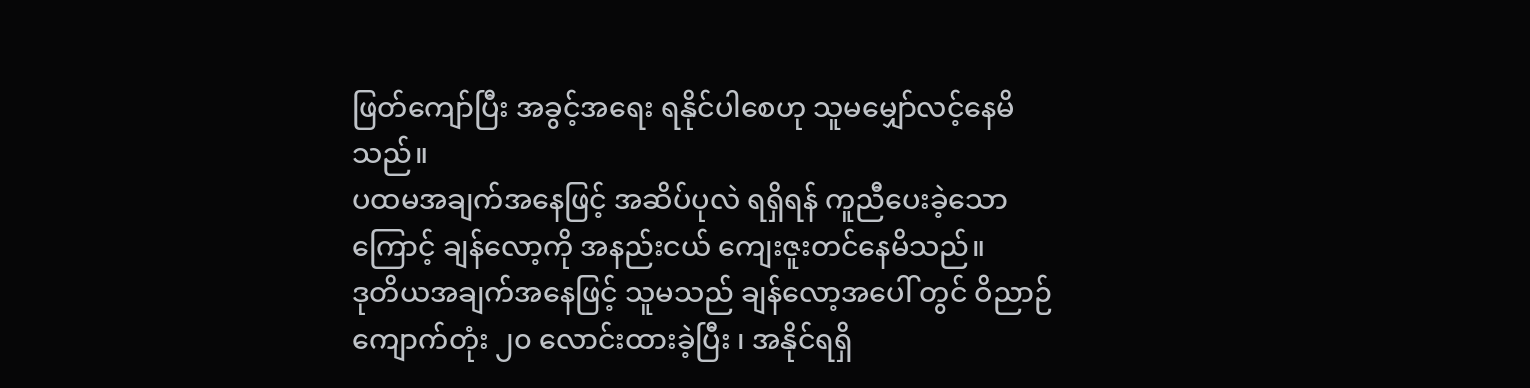ဖြတ်ကျော်ပြီး အခွင့်အရေး ရနိုင်ပါစေဟု သူမမျှော်လင့်နေမိသည်။
ပထမအချက်အနေဖြင့် အဆိပ်ပုလဲ ရရှိရန် ကူညီပေးခဲ့သောကြောင့် ချန်လော့ကို အနည်းငယ် ကျေးဇူးတင်နေမိသည်။
ဒုတိယအချက်အနေဖြင့် သူမသည် ချန်လော့အပေါ် တွင် ဝိညာဉ်ကျောက်တုံး ၂၀ လောင်းထားခဲ့ပြီး ၊ အနိုင်ရရှိ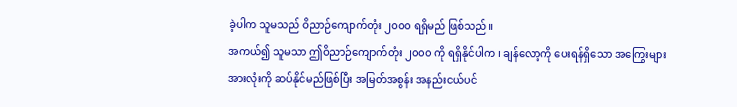ခဲ့ပါက သူမသည် ဝိညာဉ်ကျောက်တုံး ၂၀၀၀ ရရှိမည် ဖြစ်သည်။
အကယ်၍ သူမသာ ဤဝိညာဉ်ကျောက်တုံး ၂၀၀၀ ကို ရရှိနိုင်ပါက ၊ ချန်လော့ကို ပေးရန်ရှိသော အကြွေးများ အားလုံးကို ဆပ်နိုင်မည်ဖြစ်ပြီး အမြတ်အစွန်း အနည်းငယ်ပင်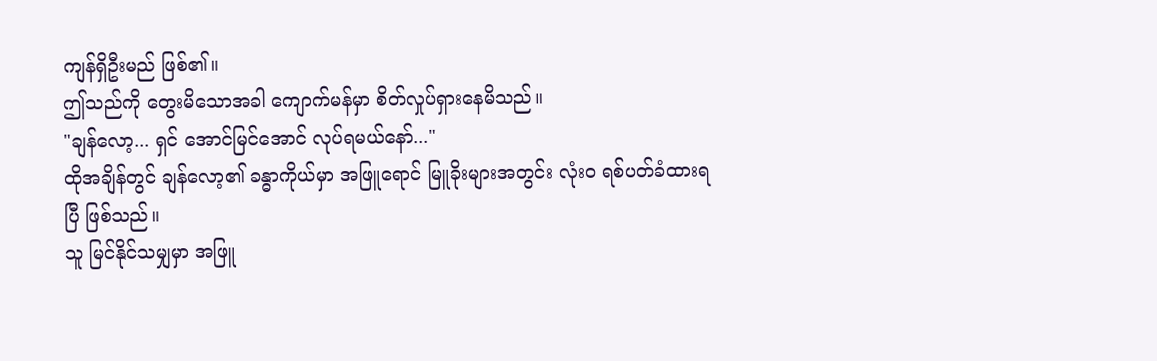ကျန်ရှိဦးမည် ဖြစ်၏။
ဤသည်ကို တွေးမိသောအခါ ကျောက်မန်မှာ စိတ်လှုပ်ရှားနေမိသည်။
"ချန်လော့... ရှင် အောင်မြင်အောင် လုပ်ရမယ်နော်..."
ထိုအချိန်တွင် ချန်လော့၏ ခန္ဓာကိုယ်မှာ အဖြူရောင် မြူခိုးများအတွင်း လုံးဝ ရစ်ပတ်ခံထားရပြီ ဖြစ်သည်။
သူ မြင်နိုင်သမျှမှာ အဖြူ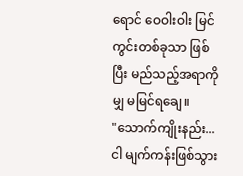ရောင် ဝေဝါးဝါး မြင်ကွင်းတစ်ခုသာ ဖြစ်ပြီး မည်သည့်အရာကိုမျှ မမြင်ရချေ။
"သောက်ကျိုးနည်း... ငါ မျက်ကန်းဖြစ်သွား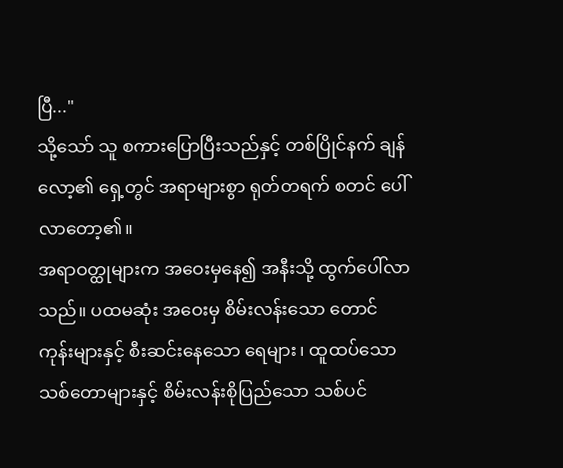ပြီ..."
သို့သော် သူ စကားပြောပြီးသည်နှင့် တစ်ပြိုင်နက် ချန်လော့၏ ရှေ့တွင် အရာများစွာ ရုတ်တရက် စတင် ပေါ်လာတော့၏။
အရာဝတ္ထုများက အဝေးမှနေ၍ အနီးသို့ ထွက်ပေါ်လာသည်။ ပထမဆုံး အဝေးမှ စိမ်းလန်းသော တောင်ကုန်းများနှင့် စီးဆင်းနေသော ရေများ၊ ထူထပ်သော သစ်တောများနှင့် စိမ်းလန်းစိုပြည်သော သစ်ပင်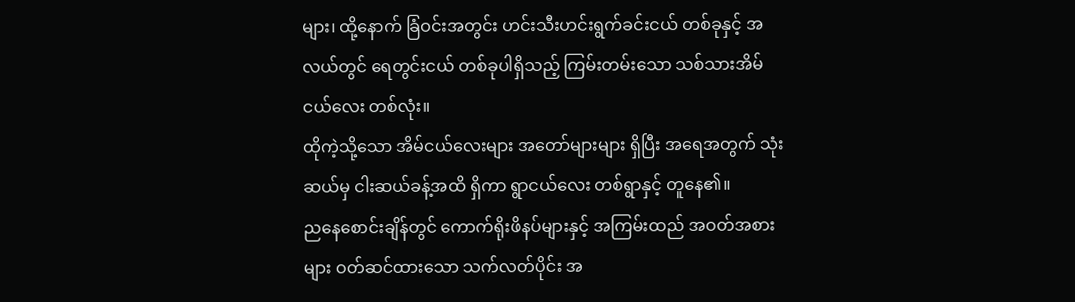များ၊ ထို့နောက် ခြံဝင်းအတွင်း ဟင်းသီးဟင်းရွက်ခင်းငယ် တစ်ခုနှင့် အလယ်တွင် ရေတွင်းငယ် တစ်ခုပါရှိသည့် ကြမ်းတမ်းသော သစ်သားအိမ်ငယ်လေး တစ်လုံး။
ထိုကဲ့သို့သော အိမ်ငယ်လေးများ အတော်များများ ရှိပြီး အရေအတွက် သုံးဆယ်မှ ငါးဆယ်ခန့်အထိ ရှိကာ ရွာငယ်လေး တစ်ရွာနှင့် တူနေ၏။
ညနေစောင်းချိန်တွင် ကောက်ရိုးဖိနပ်များနှင့် အကြမ်းထည် အဝတ်အစားများ ဝတ်ဆင်ထားသော သက်လတ်ပိုင်း အ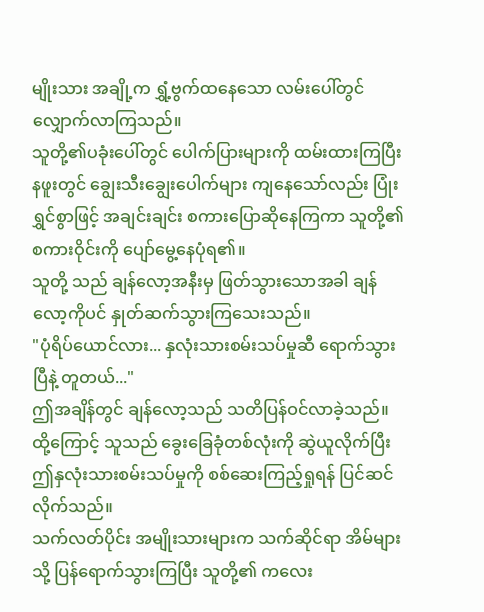မျိုးသား အချို့က ရွှံ့ဗွက်ထနေသော လမ်းပေါ်တွင် လျှောက်လာကြသည်။
သူတို့၏ပခုံးပေါ်တွင် ပေါက်ပြားများကို ထမ်းထားကြပြီး နဖူးတွင် ချွေးသီးချွေးပေါက်များ ကျနေသော်လည်း ပြုံးရွှင်စွာဖြင့် အချင်းချင်း စကားပြောဆိုနေကြကာ သူတို့၏ စကားဝိုင်းကို ပျော်မွေ့နေပုံရ၏။
သူတို့ သည် ချန်လော့အနီးမှ ဖြတ်သွားသောအခါ ချန်လော့ကိုပင် နှုတ်ဆက်သွားကြသေးသည်။
"ပုံရိပ်ယောင်လား... နှလုံးသားစမ်းသပ်မှုဆီ ရောက်သွားပြီနဲ့ တူတယ်..."
ဤအချိန်တွင် ချန်လော့သည် သတိပြန်ဝင်လာခဲ့သည်။
ထို့ကြောင့် သူသည် ခွေးခြေခုံတစ်လုံးကို ဆွဲယူလိုက်ပြီး ဤနှလုံးသားစမ်းသပ်မှုကို စစ်ဆေးကြည့်ရှုရန် ပြင်ဆင်လိုက်သည်။
သက်လတ်ပိုင်း အမျိုးသားများက သက်ဆိုင်ရာ အိမ်များသို့ ပြန်ရောက်သွားကြပြီး သူတို့၏ ကလေး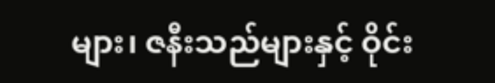များ၊ ဇနီးသည်များနှင့် ဝိုင်း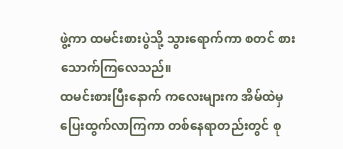ဖွဲ့ကာ ထမင်းစားပွဲသို့ သွားရောက်ကာ စတင် စားသောက်ကြလေသည်။
ထမင်းစားပြီးနောက် ကလေးများက အိမ်ထဲမှ ပြေးထွက်လာကြကာ တစ်နေရာတည်းတွင် စု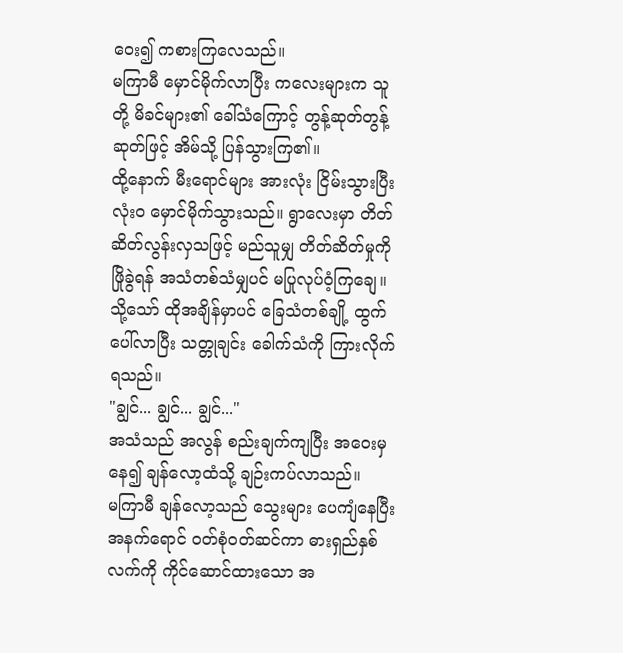ဝေး၍ ကစားကြလေသည်။
မကြာမီ မှောင်မိုက်လာပြီး ကလေးများက သူတို့ မိခင်များ၏ ခေါ်သံကြောင့် တွန့်ဆုတ်တွန့်ဆုတ်ဖြင့် အိမ်သို့ ပြန်သွားကြ၏။
ထို့နောက် မီးရောင်များ အားလုံး ငြိမ်းသွားပြီး လုံးဝ မှောင်မိုက်သွားသည်။ ရွာလေးမှာ တိတ်ဆိတ်လွန်းလှသဖြင့် မည်သူမျှ တိတ်ဆိတ်မှုကို ဖြိုခွဲရန် အသံတစ်သံမျှပင် မပြုလုပ်ဝံ့ကြချေ။
သို့သော် ထိုအချိန်မှာပင် ခြေသံတစ်ချို့ ထွက်ပေါ်လာပြီး သတ္တုချင်း ခေါက်သံကို ကြားလိုက်ရသည်။
"ချွင်... ချွင်... ချွင်..."
အသံသည် အလွန် စည်းချက်ကျပြီး အဝေးမှနေ၍ ချန်လော့ထံသို့ ချဉ်းကပ်လာသည်။
မကြာမီ ချန်လော့သည် သွေးများ ပေကျံနေပြီး အနက်ရောင် ဝတ်စုံဝတ်ဆင်ကာ ဓားရှည်နှစ်လက်ကို ကိုင်ဆောင်ထားသော အ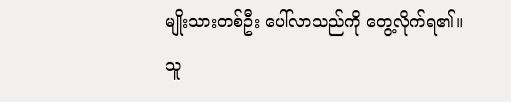မျိုးသားတစ်ဦး ပေါ်လာသည်ကို တွေ့လိုက်ရ၏။
သူ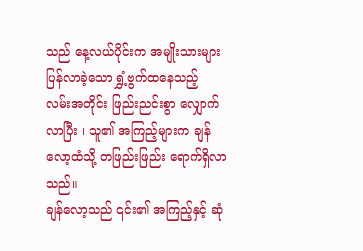သည် နေ့လယ်ပိုင်းက အမျိုးသားများ ပြန်လာခဲ့သော ရွှံ့ဗွက်ထနေသည့် လမ်းအတိုင်း ဖြည်းညင်းစွာ လျှောက်လာပြီး ၊ သူ၏ အကြည့်များက ချန်လော့ထံသို့ တဖြည်းဖြည်း ရောက်ရှိလာသည်။
ချန်လော့သည် ၎င်း၏ အကြည့်နှင့် ဆုံ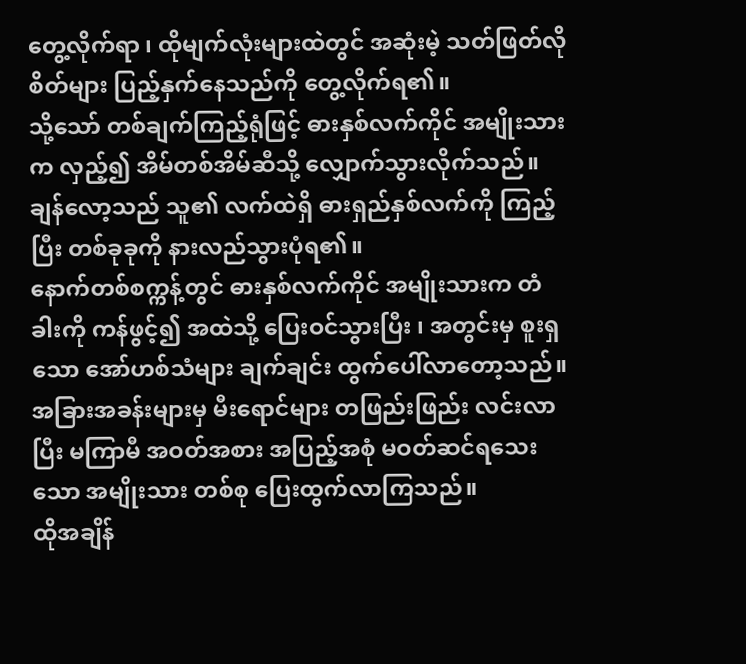တွေ့လိုက်ရာ ၊ ထိုမျက်လုံးများထဲတွင် အဆုံးမဲ့ သတ်ဖြတ်လိုစိတ်များ ပြည့်နှက်နေသည်ကို တွေ့လိုက်ရ၏။
သို့သော် တစ်ချက်ကြည့်ရုံဖြင့် ဓားနှစ်လက်ကိုင် အမျိုးသားက လှည့်၍ အိမ်တစ်အိမ်ဆီသို့ လျှောက်သွားလိုက်သည်။
ချန်လော့သည် သူ၏ လက်ထဲရှိ ဓားရှည်နှစ်လက်ကို ကြည့်ပြီး တစ်ခုခုကို နားလည်သွားပုံရ၏။
နောက်တစ်စက္ကန့်တွင် ဓားနှစ်လက်ကိုင် အမျိုးသားက တံခါးကို ကန်ဖွင့်၍ အထဲသို့ ပြေးဝင်သွားပြီး ၊ အတွင်းမှ စူးရှသော အော်ဟစ်သံများ ချက်ချင်း ထွက်ပေါ်လာတော့သည်။
အခြားအခန်းများမှ မီးရောင်များ တဖြည်းဖြည်း လင်းလာပြီး မကြာမီ အဝတ်အစား အပြည့်အစုံ မဝတ်ဆင်ရသေးသော အမျိုးသား တစ်စု ပြေးထွက်လာကြသည်။
ထိုအချိန်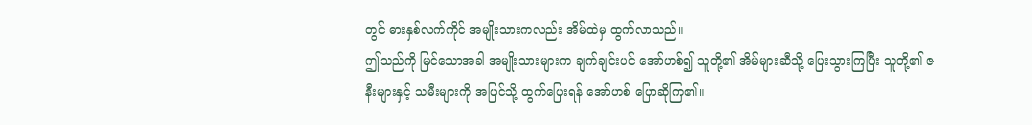တွင် ဓားနှစ်လက်ကိုင် အမျိုးသားကလည်း အိမ်ထဲမှ ထွက်လာသည်။
ဤသည်ကို မြင်သောအခါ အမျိုးသားများက ချက်ချင်းပင် အော်ဟစ်၍ သူတို့၏ အိမ်များဆီသို့ ပြေးသွားကြပြီး သူတို့၏ ဇနီးများနှင့် သမီးများကို အပြင်သို့ ထွက်ပြေးရန် အော်ဟစ် ပြောဆိုကြ၏။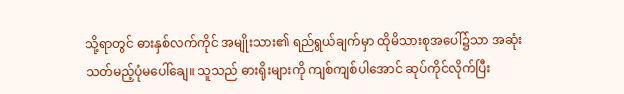သို့ရာတွင် ဓားနှစ်လက်ကိုင် အမျိုးသား၏ ရည်ရွယ်ချက်မှာ ထိုမိသားစုအပေါ်၌သာ အဆုံးသတ်မည့်ပုံမပေါ်ချေ။ သူသည် ဓားရိုးများကို ကျစ်ကျစ်ပါအောင် ဆုပ်ကိုင်လိုက်ပြီး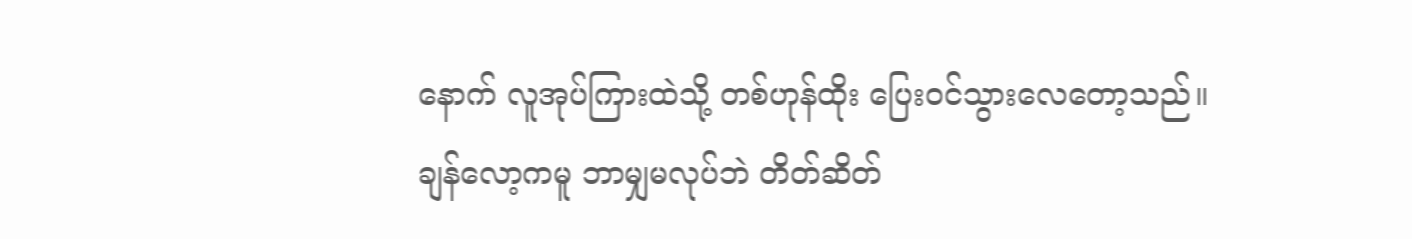နောက် လူအုပ်ကြားထဲသို့ တစ်ဟုန်ထိုး ပြေးဝင်သွားလေတော့သည်။
ချန်လော့ကမူ ဘာမျှမလုပ်ဘဲ တိတ်ဆိတ်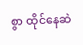စွာ ထိုင်နေဆဲ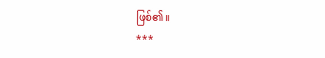ဖြစ်၏။
***